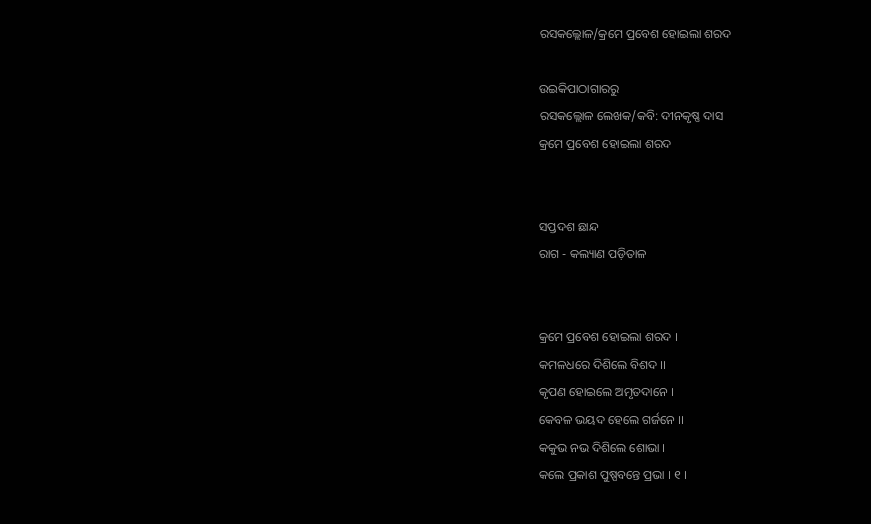ରସକଲ୍ଲୋଳ/କ୍ରମେ ପ୍ରବେଶ ହୋଇଲା ଶରଦ

ଉଇକିପାଠାଗାର‌ରୁ
ରସକଲ୍ଲୋଳ ଲେଖକ/କବି: ଦୀନକୃଷ୍ଣ ଦାସ
କ୍ରମେ ପ୍ରବେଶ ହୋଇଲା ଶରଦ


ସପ୍ତଦଶ ଛାନ୍ଦ
ରାଗ - କଲ୍ୟାଣ ପଡ଼ିତାଳ


କ୍ରମେ ପ୍ରବେଶ ହୋଇଲା ଶରଦ ।
କମଳଧରେ ଦିଶିଲେ ବିଶଦ ।।
କୃପଣ ହୋଇଲେ ଅମୃତଦାନେ ।
କେବଳ ଭୟଦ ହେଲେ ଗର୍ଜନେ ।।
କକୁଭ ନଭ ଦିଶିଲେ ଶୋଭା ।
କଲେ ପ୍ରକାଶ ପୁଷ୍ପବନ୍ତେ ପ୍ରଭା । ୧ ।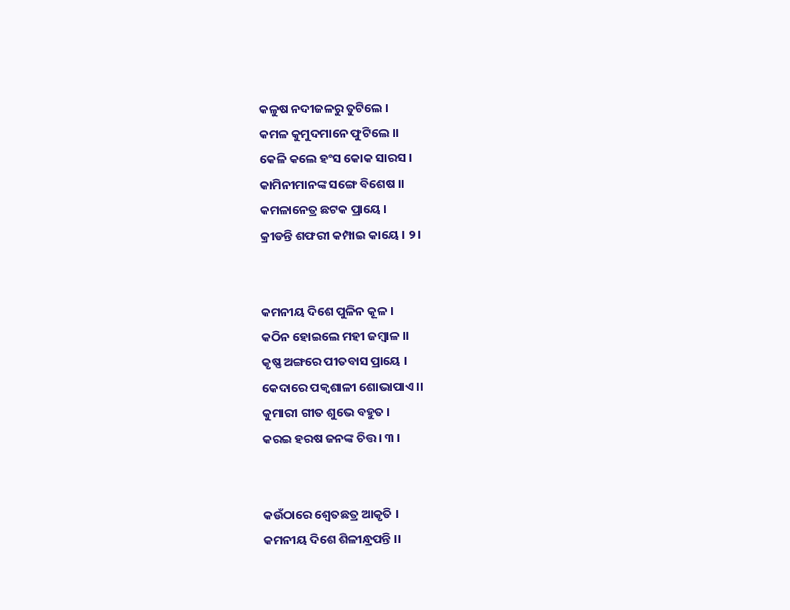କଳୁଷ ନଦୀଜଳରୁ ତୁଟିଲେ ।
କମଳ କୁମୁଦମାନେ ଫୁଟିଲେ ।।
କେଳି କଲେ ହଂସ କୋକ ସାରସ ।
କାମିନୀମାନଙ୍କ ସଙ୍ଗେ ବିଶେଷ ।।
କମଳାନେତ୍ର ଛଟକ ପ୍ରାୟେ ।
କ୍ରୀଡନ୍ତି ଶଫରୀ କମ୍ପାଇ କାୟେ । ୨ ।


କମନୀୟ ଦିଶେ ପୁଳିନ କୂଳ ।
କଠିନ ହୋଇଲେ ମହୀ ଜମ୍ଵାଳ ।।
କୃଷ୍ଣ ଅଙ୍ଗରେ ପୀତବାସ ପ୍ରାୟେ ।
କେଦାରେ ପକ୍ଵଶାଳୀ ଶୋଭାପାଏ ।।
କୁମାରୀ ଗୀତ ଶୁଭେ ବହୁତ ।
କରଇ ହରଷ ଜନଙ୍କ ଚିତ୍ତ । ୩ ।


କଉଁଠାରେ ଶ୍ଵେତଛତ୍ର ଆକୃତି ।
କମନୀୟ ଦିଶେ ଶିଳୀନ୍ଧ୍ରପନ୍ତି ।।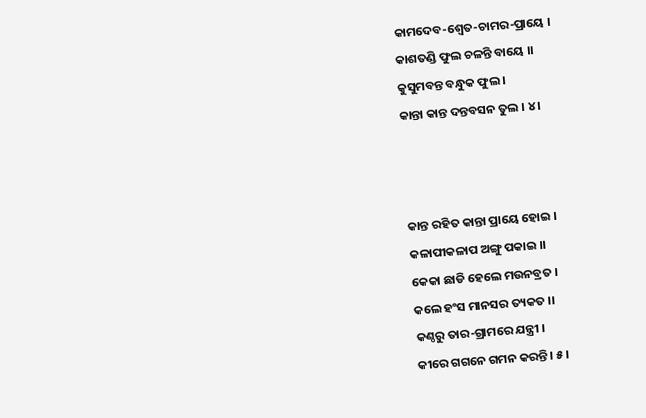କାମଦେବ-ଶ୍ଵେତ-ଚାମର-ପ୍ରାୟେ ।
କାଶତଣ୍ଡି ଫୁଲ ଚଳନ୍ତି ବାୟେ ।।
କୁସୁମବନ୍ତ ବନ୍ଧୁକ ଫୁଲ ।
କାନ୍ତା କାନ୍ତ ଦନ୍ତବସନ ତୁଲ । ୪ ।



କାନ୍ତ ରହିତ କାନ୍ତା ପ୍ରାୟେ ହୋଇ ।
କଳାପୀକଳାପ ଅଙ୍ଗୁ ପକାଇ ।।
କେକା ଛାଡି ହେଲେ ମଉନବ୍ରତ ।
କଲେ ହଂସ ମାନସର ତ୍ୟକତ ।।
କଣ୍ଠରୁ ତାର-ଗ୍ରାମରେ ଯନ୍ତ୍ରୀ ।
କୀରେ ଗଗନେ ଗମନ କରନ୍ତି । ୫ ।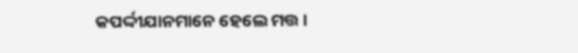କପର୍ଦ୍ଦୀଯାନମାନେ ହେଲେ ମତ୍ତ ।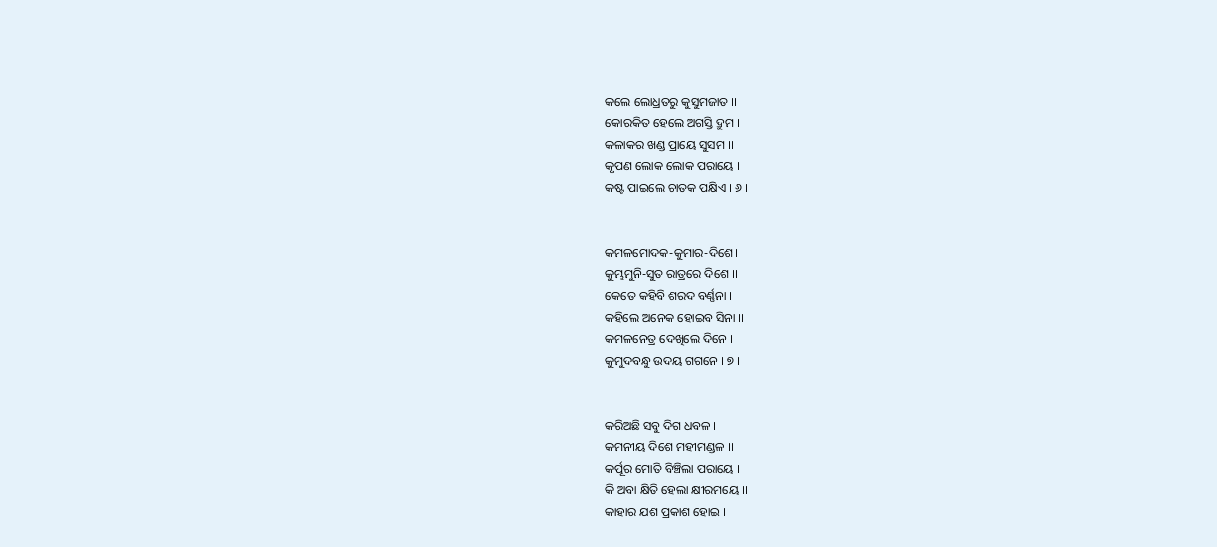କଲେ ଲୋଧ୍ରତରୁ କୁସୁମଜାତ ।।
କୋରକିତ ହେଲେ ଅଗସ୍ତି ଦ୍ରୁମ ।
କଳାକର ଖଣ୍ଡ ପ୍ରାୟେ ସୁସମ ।।
କୃପଣ ଲୋକ ଲୋକ ପରାୟେ ।
କଷ୍ଟ ପାଇଲେ ଚାତକ ପକ୍ଷିଏ । ୬ ।


କମଳମୋଦକ-କୁମାର-ଦିଶେ।
କୁମ୍ଭମୁନି-ସୁତ ରାତ୍ରରେ ଦିଶେ ।।
କେତେ କହିବି ଶରଦ ବର୍ଣ୍ଣନା ।
କହିଲେ ଅନେକ ହୋଇବ ସିନା ।।
କମଳନେତ୍ର ଦେଖିଲେ ଦିନେ ।
କୁମୁଦବନ୍ଧୁ ଉଦୟ ଗଗନେ । ୭ ।


କରିଅଛି ସବୁ ଦିଗ ଧବଳ ।
କମନୀୟ ଦିଶେ ମହୀମଣ୍ଡଳ ।।
କର୍ପୂର ମୋତି ବିଞ୍ଚିଲା ପରାୟେ ।
କି ଅବା କ୍ଷିତି ହେଲା କ୍ଷୀରମୟେ ।।
କାହାର ଯଶ ପ୍ରକାଶ ହୋଇ ।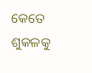କେତେ ଶୁକଳକୁ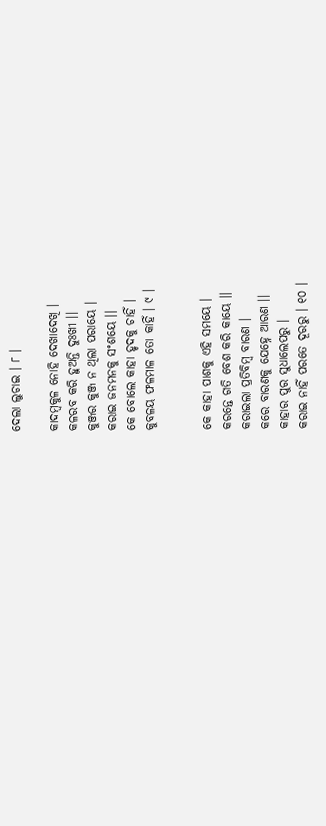ଦେଲା ଲୁଚାଇ । ୮ ।

କାଦମ୍ଵକୁଳ ନୋହି ଦେଖାଦେଖି ।
କଳରବ କରି ହୁଅନ୍ତି ଦୁଃଖୀ ।।
କୁଞ୍ଜର କୁଞ୍ଜ ନ ଥିଲା ପରାୟେ ।
କରାଇ ଜନମନକୁ ସଂଶୟେ ।।
କେ ବୋଲେ କାହା ହୃଦକୁ ଚାହିଁ ।
କୁବଳୟ ଫଳମାଳ ତୋ କାହିଁ । ୯ ।


କେ କାହା ପାଶକୁ ଏହି ସମୟେ ।
କରନ୍ତେ ଗତି ବେଶ କରି କାୟେ ।।
କରାଇଲା ପ୍ରତିବିମ୍ଵ ବାରଣ ।
କରେ ବାରଣକୁ ଯେହ୍ନେ ଆରଣ ।।
କାହାର ପୁର ସୁଧାଲେପରୁ ।
କରାଇ ନାହିଁ ପରତେ ଦୂରରୁ । ୧୦ ।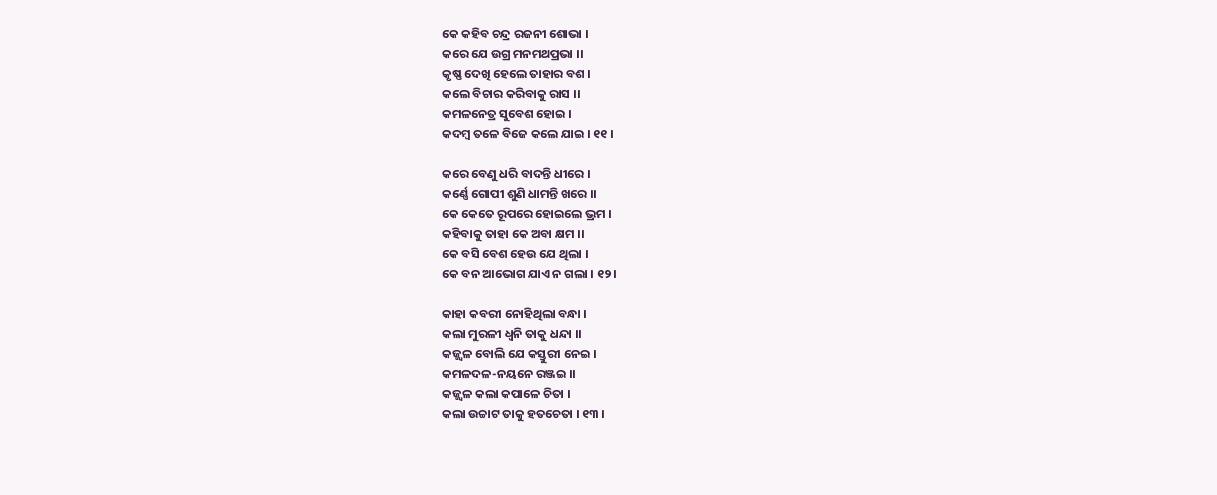କେ କହିବ ଚନ୍ଦ୍ର ରଜନୀ ଶୋଭା ।
କରେ ଯେ ଉଗ୍ର ମନମଥପ୍ରଭା ।।
କୃଷ୍ଣ ଦେଖି ହେଲେ ତାହାର ବଶ ।
କଲେ ବିଚାର କରିବାକୁ ରାସ ।।
କମଳନେତ୍ର ସୁବେଶ ହୋଇ ।
କଦମ୍ଵ ତଳେ ବିଜେ କଲେ ଯାଇ । ୧୧ ।

କରେ ବେଣୁ ଧରି ବାଦନ୍ତି ଧୀରେ ।
କର୍ଣ୍ଣେ ଗୋପୀ ଶୁଣି ଧାମନ୍ତି ଖରେ ।।
କେ କେତେ ରୂପରେ ହୋଇଲେ ଭ୍ରମ ।
କହିବାକୁ ତାହା କେ ଅବା କ୍ଷମ ।।
କେ ବସି ବେଶ ହେଉ ଯେ ଥିଲା ।
କେ ବନ ଆଭୋଗ ଯାଏ ନ ଗଲା । ୧୨ ।

କାହା କବରୀ ନୋହିଥିଲା ବନ୍ଧା ।
କଲା ମୁରଳୀ ଧ୍ଵନି ତାକୁ ଧନ୍ଦା ।।
କଜ୍ଜ୍ବଳ ବୋଲି ଯେ କସ୍ତୁରୀ ନେଇ ।
କମଳଦଳ-ନୟନେ ରଞ୍ଜଇ ।।
କଜ୍ଜ୍ଵଳ କଲା କପାଳେ ଚିତା ।
କଲା ଉଚ୍ଚାଟ ତାକୁ ହତଚେତା । ୧୩ ।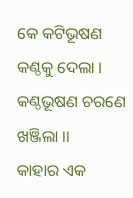କେ କଟିଭୂଷଣ କଣ୍ଠକୁ ଦେଲା ।
କଣ୍ଠଭୂଷଣ ଚରଣେ ଖଞ୍ଜିଲା ।।
କାହାର ଏକ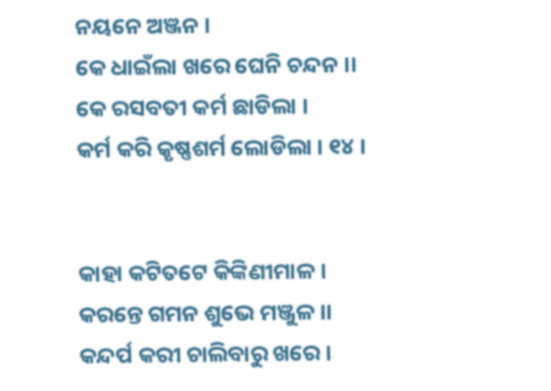ନୟନେ ଅଞ୍ଜନ ।
କେ ଧାଇଁଲା ଖରେ ଘେନି ଚନ୍ଦନ ।।
କେ ରସବତୀ କର୍ମ ଛାଡିଲା ।
କର୍ମ କରି କୃଷ୍ଣଶର୍ମ ଲୋଡିଲା । ୧୪ ।


କାହା କଟିତଟେ କିଙ୍କିଣୀମାଳ ।
କରନ୍ତେ ଗମନ ଶୁଭେ ମଞ୍ଜୁଳ ।।
କନ୍ଦର୍ପ କରୀ ଚାଲିବାରୁ ଖରେ ।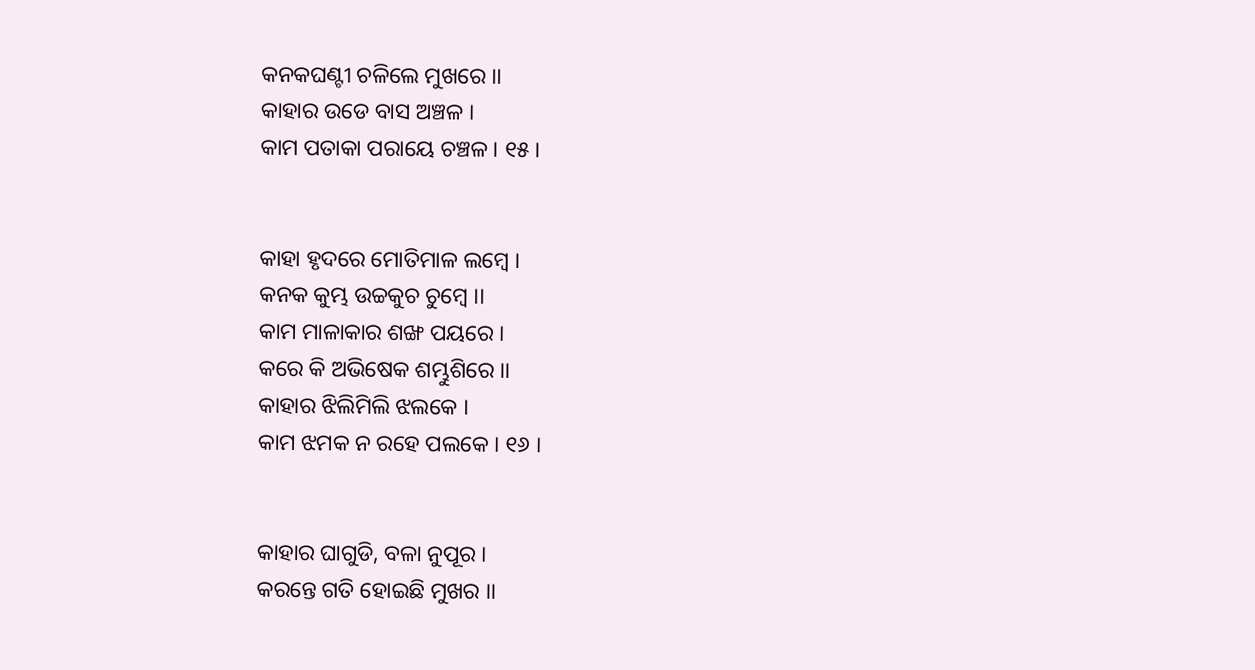କନକଘଣ୍ଟୀ ଚଳିଲେ ମୁଖରେ ।।
କାହାର ଉଡେ ବାସ ଅଞ୍ଚଳ ।
କାମ ପତାକା ପରାୟେ ଚଞ୍ଚଳ । ୧୫ ।


କାହା ହୃଦରେ ମୋତିମାଳ ଲମ୍ଵେ ।
କନକ କୁମ୍ଭ ଉଚ୍ଚକୁଚ ଚୁମ୍ଵେ ।।
କାମ ମାଳାକାର ଶଙ୍ଖ ପୟରେ ।
କରେ କି ଅଭିଷେକ ଶମ୍ଭୁଶିରେ ।।
କାହାର ଝିଲିମିଲି ଝଲକେ ।
କାମ ଝମକ ନ ରହେ ପଲକେ । ୧୬ ।


କାହାର ଘାଗୁଡି, ବଳା ନୁପୂର ।
କରନ୍ତେ ଗତି ହୋଇଛି ମୁଖର ।।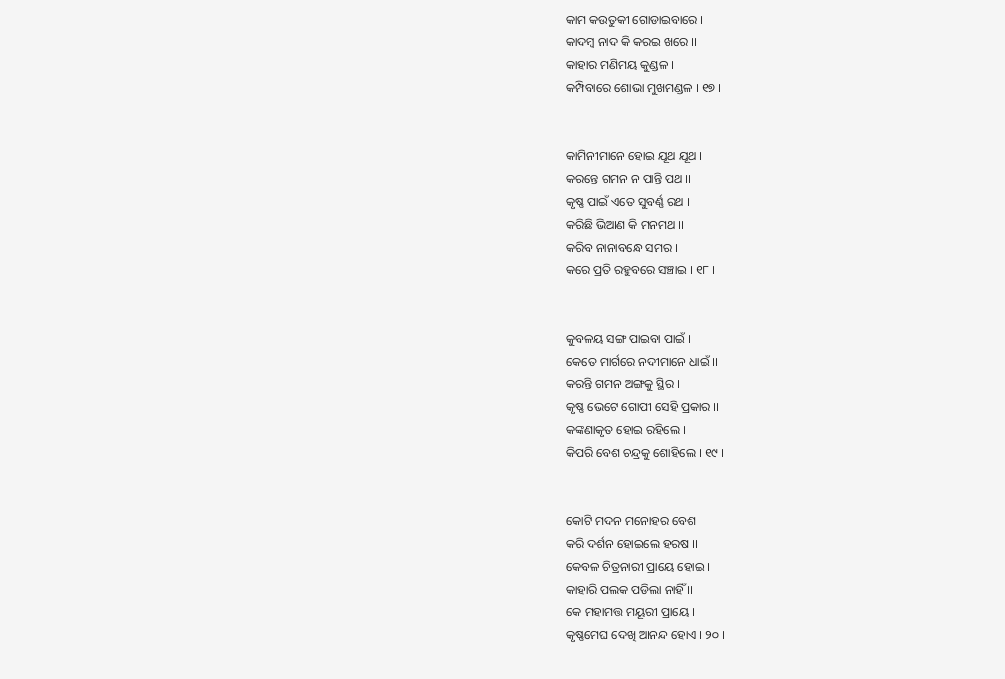କାମ କଉତୁକୀ ଗୋଡାଇବାରେ ।
କାଦମ୍ବ ନାଦ କି କରଇ ଖରେ ।।
କାହାର ମଣିମୟ କୁଣ୍ଡଳ ।
କମ୍ପିବାରେ ଶୋଭା ମୁଖମଣ୍ଡଳ । ୧୭ ।


କାମିନୀମାନେ ହୋଇ ଯୂଥ ଯୂଥ ।
କରନ୍ତେ ଗମନ ନ ପାନ୍ତି ପଥ ।।
କୃଷ୍ଣ ପାଇଁ ଏତେ ସୁବର୍ଣ୍ଣ ରଥ ।
କରିଛି ଭିଆଣ କି ମନମଥ ।।
କରିବ ନାନାବନ୍ଧେ ସମର ।
କରେ ପ୍ରତି ରହୁବରେ ସଞ୍ଚାଇ । ୧୮ ।


କୁବଳୟ ସଙ୍ଗ ପାଇବା ପାଇଁ ।
କେତେ ମାର୍ଗରେ ନଦୀମାନେ ଧାଇଁ ।।
କରନ୍ତି ଗମନ ଅଙ୍ଗକୁ ସ୍ଥିର ।
କୃଷ୍ଣ ଭେଟେ ଗୋପୀ ସେହି ପ୍ରକାର ।।
କଙ୍କଣାକୃତ ହୋଇ ରହିଲେ ।
କିପରି ବେଶ ଚନ୍ଦ୍ରକୁ ଶୋହିଲେ । ୧୯ ।


କୋଟି ମଦନ ମନୋହର ବେଶ
କରି ଦର୍ଶନ ହୋଇଲେ ହରଷ ।।
କେବଳ ଚିତ୍ରନାରୀ ପ୍ରାୟେ ହୋଇ ।
କାହାରି ପଲକ ପଡିଲା ନାହିଁ ।।
କେ ମହାମତ୍ତ ମୟୂରୀ ପ୍ରାୟେ ।
କୃଷ୍ଣମେଘ ଦେଖି ଆନନ୍ଦ ହୋଏ । ୨୦ ।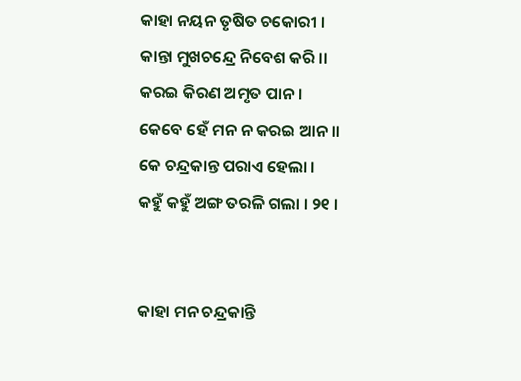କାହା ନୟନ ତୃଷିତ ଚକୋରୀ ।
କାନ୍ତା ମୁଖଚନ୍ଦ୍ରେ ନିବେଶ କରି ।।
କରଇ କିରଣ ଅମୃତ ପାନ ।
କେବେ ହେଁ ମନ ନ କରଇ ଆନ ।।
କେ ଚନ୍ଦ୍ରକାନ୍ତ ପରାଏ ହେଲା ।
କହୁଁ କହୁଁ ଅଙ୍ଗ ତରଳି ଗଲା । ୨୧ ।


କାହା ମନ ଚନ୍ଦ୍ରକାନ୍ତି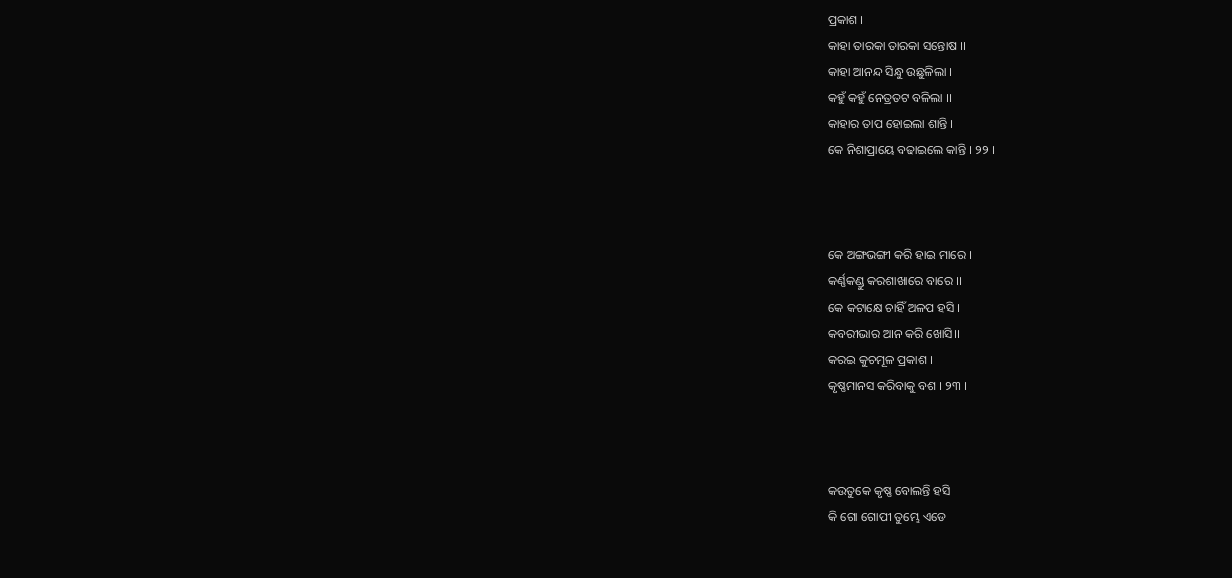ପ୍ରକାଶ ।
କାହା ତାରକା ତାରକା ସନ୍ତୋଷ ।।
କାହା ଆନନ୍ଦ ସିନ୍ଧୁ ଉଛୁଳିଲା ।
କହୁଁ କହୁଁ ନେତ୍ରତଟ ବଳିଲା ।।
କାହାର ତାପ ହୋଇଲା ଶାନ୍ତି ।
କେ ନିଶାପ୍ରାୟେ ବଢାଇଲେ କାନ୍ତି । ୨୨ ।



କେ ଅଙ୍ଗଭଙ୍ଗୀ କରି ହାଇ ମାରେ ।
କର୍ଣ୍ଣକଣ୍ଡୁ କରଶାଖାରେ ବାରେ ।।
କେ କଟାକ୍ଷେ ଚାହିଁ ଅଳପ ହସି ।
କବରୀଭାର ଆନ କରି ଖୋସି।।
କରଇ କୁଚମୂଳ ପ୍ରକାଶ ।
କୃଷ୍ଣମାନସ କରିବାକୁ ବଶ । ୨୩ ।



କଉତୁକେ କୃଷ୍ଣ ବୋଲନ୍ତି ହସି
କି ଗୋ ଗୋପୀ ତୁମ୍ଭେ ଏଡେ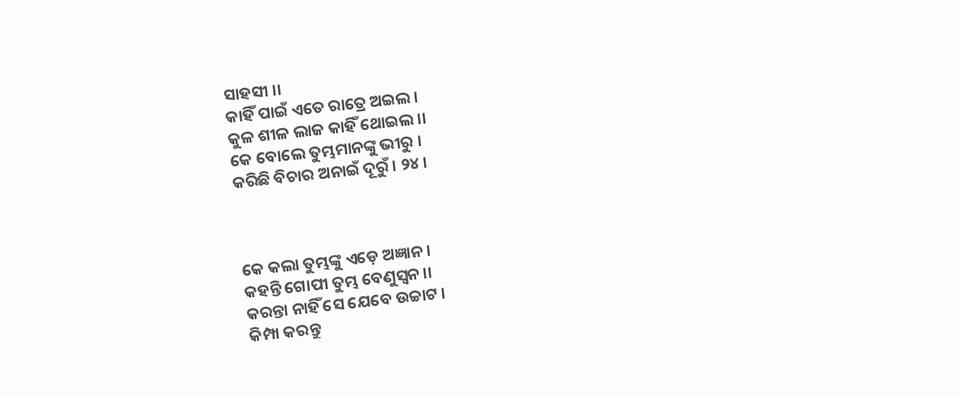ସାହସୀ ।।
କାହିଁ ପାଇଁ ଏତେ ରାତ୍ରେ ଅଇଲ ।
କୁଳ ଶୀଳ ଲାଜ କାହିଁ ଥୋଇଲ ।।
କେ ବୋଲେ ତୁମ୍ଭମାନଙ୍କୁ ଭୀରୁ ।
କରିଛି ବିଚାର ଅନାଇଁ ଦୂରୁଁ । ୨୪ ।



କେ କଲା ତୁମ୍ଭଙ୍କୁ ଏଡ଼େ ଅଜ୍ଞାନ ।
କହନ୍ତି ଗୋପୀ ତୁମ୍ଭ ବେଣୁସ୍ଵନ ।।
କରନ୍ତା ନାହିଁ ସେ ଯେବେ ଉଚ୍ଚାଟ ।
କିମ୍ପା କରନ୍ତୁ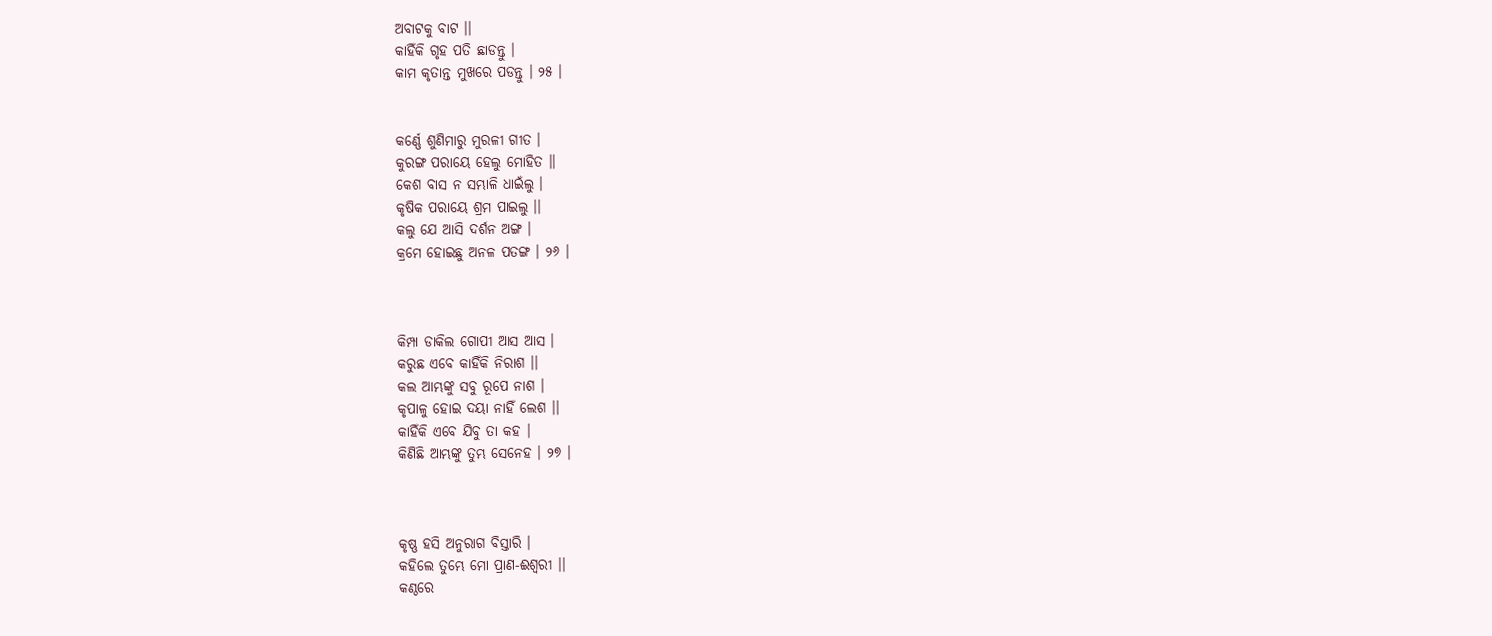ଅବାଟକୁ ବାଟ ।।
କାହିଁକି ଗୃହ ପତି ଛାଡନ୍ତୁ ।
କାମ କୃତାନ୍ତ ମୁଖରେ ପଡନ୍ତୁ । ୨୫ ।


କର୍ଣ୍ଣେ ଶୁଣିମାରୁ ମୁରଳୀ ଗୀତ ।
କୁରଙ୍ଗ ପରାୟେ ହେଲୁ ମୋହିତ ।।
କେଶ ବାସ ନ ସମ୍ଭାଳି ଧାଇଁଲୁ ।
କୃଷିକ ପରାୟେ ଶ୍ରମ ପାଇଲୁ ।।
କଲୁ ଯେ ଆସି ଦର୍ଶନ ଅଙ୍ଗ ।
କ୍ରମେ ହୋଇଛୁ ଅନଳ ପତଙ୍ଗ । ୨୬ ।



କିମ୍ପା ଡାକିଲ ଗୋପୀ ଆସ ଆସ ।
କରୁଛ ଏବେ କାହିଁକି ନିରାଶ ।।
କଲ ଆମ୍ଭଙ୍କୁ ସବୁ ରୂପେ ନାଶ ।
କୃପାଳୁ ହୋଇ ଦୟା ନାହିଁ ଲେଶ ।।
କାହିଁକି ଏବେ ଯିବୁ ତା କହ ।
କିଣିଛି ଆମ୍ଭଙ୍କୁ ତୁମ୍ଭ ସେନେହ । ୨୭ ।



କୃଷ୍ଣ ହସି ଅନୁରାଗ ବିସ୍ତାରି ।
କହିଲେ ତୁମ୍ଭେ ମୋ ପ୍ରାଣ-ଈଶ୍ଵରୀ ।।
କଣ୍ଠରେ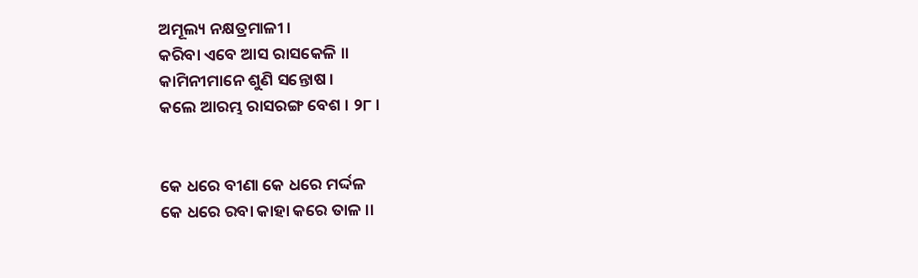ଅମୂଲ୍ୟ ନକ୍ଷତ୍ରମାଳୀ ।
କରିବା ଏବେ ଆସ ରାସକେଳି ।।
କାମିନୀମାନେ ଶୁଣି ସନ୍ତୋଷ ।
କଲେ ଆରମ୍ଭ ରାସରଙ୍ଗ ବେଶ । ୨୮ ।


କେ ଧରେ ବୀଣା କେ ଧରେ ମର୍ଦ୍ଦଳ
କେ ଧରେ ରବା କାହା କରେ ତାଳ ।।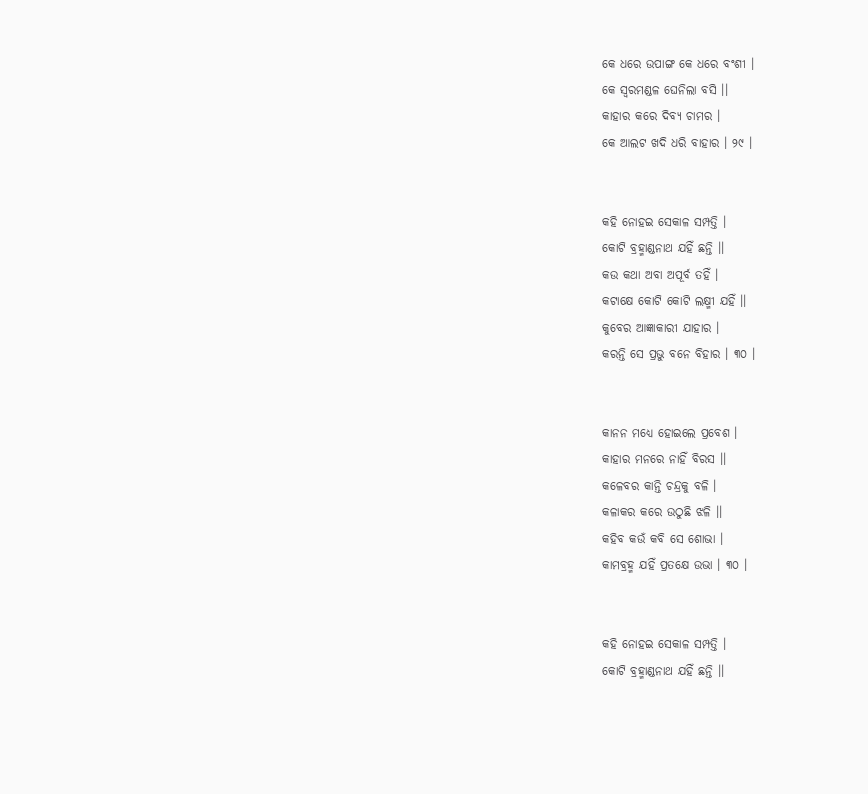କେ ଧରେ ଉପାଙ୍ଗ କେ ଧରେ ବଂଶୀ ।
କେ ସ୍ଵରମଣ୍ଡଳ ଘେନିଲା ବସି ।।
କାହାର କରେ ଦିବ୍ୟ ଚାମର ।
କେ ଆଲଟ ଖଦି ଧରି ବାହାର । ୨୯ ।


କହି ନୋହଇ ସେକାଳ ସମ୍ପତ୍ତି ।
କୋଟି ବ୍ରହ୍ମାଣ୍ଡନାଥ ଯହିଁ ଛନ୍ତି ।।
କଉ କଥା ଅବା ଅପୂର୍ବ ତହିଁ ।
କଟାକ୍ଷେ କୋଟି କୋଟି ଲକ୍ଷ୍ମୀ ଯହିଁ ।।
କୁବେର ଆଜ୍ଞାକାରୀ ଯାହାର ।
କରନ୍ତି ସେ ପ୍ରଭୁ ବନେ ବିହାର । ୩୦ ।


କାନନ ମଧ୍ୟେ ହୋଇଲେ ପ୍ରବେଶ ।
କାହାର ମନରେ ନାହିଁ ବିରସ ।।
କଳେବର କାନ୍ତି ଚନ୍ଦ୍ରକୁ ବଳି ।
କଳାକର କରେ ଉଠୁଛି ଝଳି ।।
କହିବ କଉଁ କବି ସେ ଶୋଭା ।
କାମବ୍ରହ୍ମ ଯହିଁ ପ୍ରତକ୍ଷେ ଉଭା । ୩୦ ।


କହି ନୋହଇ ସେକାଳ ସମ୍ପତ୍ତି ।
କୋଟି ବ୍ରହ୍ମାଣ୍ଡନାଥ ଯହିଁ ଛନ୍ତି ।।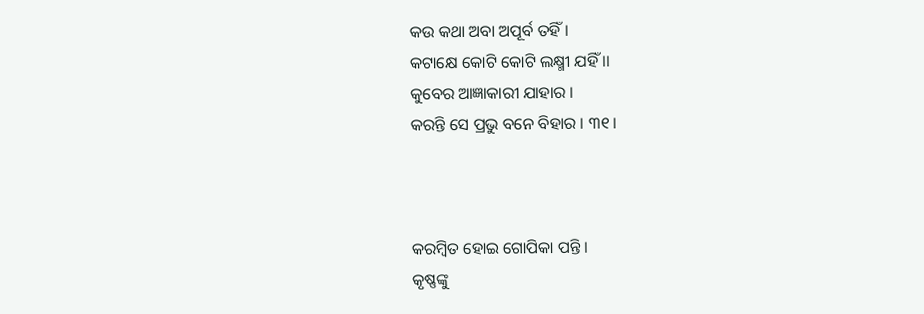କଉ କଥା ଅବା ଅପୂର୍ବ ତହିଁ ।
କଟାକ୍ଷେ କୋଟି କୋଟି ଲକ୍ଷ୍ମୀ ଯହିଁ ।।
କୁବେର ଆଜ୍ଞାକାରୀ ଯାହାର ।
କରନ୍ତି ସେ ପ୍ରଭୁ ବନେ ବିହାର । ୩୧।



କରମ୍ଵିତ ହୋଇ ଗୋପିକା ପନ୍ତି ।
କୃଷ୍ଣଙ୍କୁ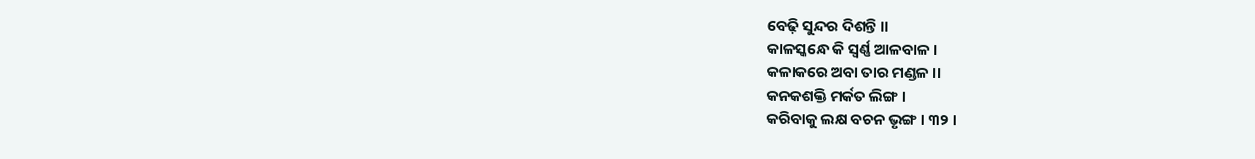ବେଢ଼ି ସୁନ୍ଦର ଦିଶନ୍ତି ।।
କାଳସ୍କନ୍ଧେ କି ସ୍ଵର୍ଣ୍ଣ ଆଳବାଳ ।
କଳାକରେ ଅବା ତାର ମଣ୍ଡଳ ।।
କନକଶକ୍ତି ମର୍କତ ଲିଙ୍ଗ ।
କରିବାକୁ ଲକ୍ଷ ବଚନ ଭୃଙ୍ଗ । ୩୨ ।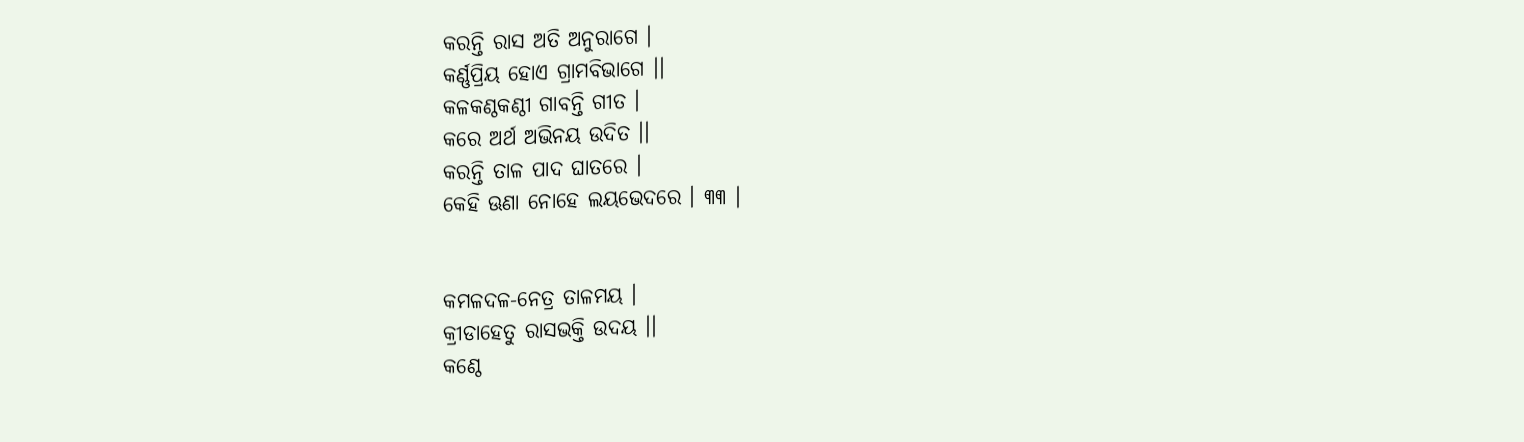କରନ୍ତି ରାସ ଅତି ଅନୁରାଗେ ।
କର୍ଣ୍ଣପ୍ରିୟ ହୋଏ ଗ୍ରାମବିଭାଗେ ।।
କଳକଣ୍ଠକଣ୍ଠୀ ଗାବନ୍ତି ଗୀତ ।
କରେ ଅର୍ଥ ଅଭିନୟ ଉଦିତ ।।
କରନ୍ତି ତାଳ ପାଦ ଘାତରେ ।
କେହି ଊଣା ନୋହେ ଲୟଭେଦରେ । ୩୩ ।


କମଳଦଳ-ନେତ୍ର ତାଳମୟ ।
କ୍ରୀଡାହେତୁ ରାସଭକ୍ତି ଉଦୟ ।।
କଣ୍ଠେ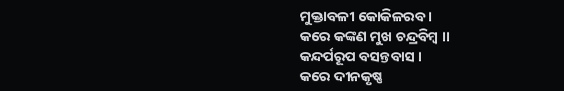ମୁକ୍ତାବଳୀ କୋକିଳରବ ।
କରେ କଙ୍କଣ ମୁଖ ଚନ୍ଦ୍ରବିମ୍ଵ ।।
କନ୍ଦର୍ପରୂପ ବସନ୍ତବାସ ।
କରେ ଦୀନକୃଷ୍ଣ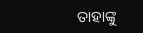ତାହାଙ୍କୁ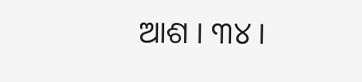ଆଶ । ୩୪ ।